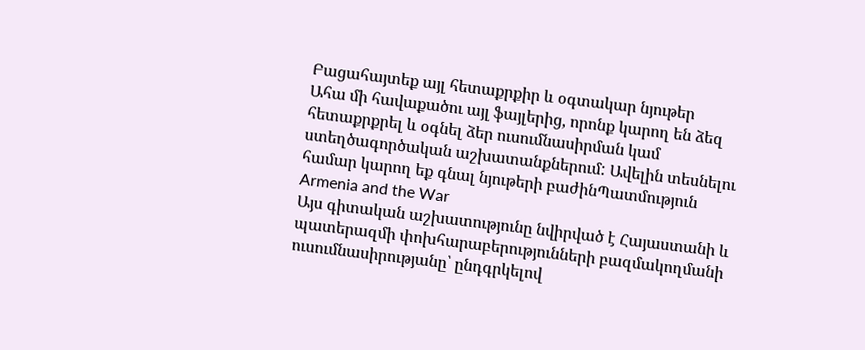Բացահայտեք այլ հետաքրքիր և օգտակար նյութեր
Ահա մի հավաքածու այլ ֆայլերից, որոնք կարող են ձեզ հետաքրքրել և օգնել ձեր ուսումնասիրման կամ ստեղծագործական աշխատանքներում: Ավելին տեսնելու համար կարող եք գնալ նյութերի բաժինՊատմություն
Armenia and the War
Այս գիտական աշխատությունը նվիրված է Հայաստանի և պատերազմի փոխհարաբերությունների բազմակողմանի ուսումնասիրությանը՝ ընդգրկելով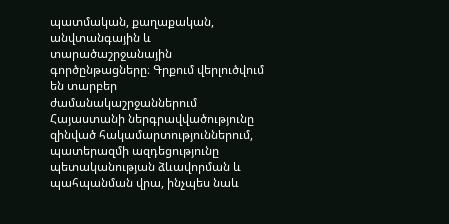պատմական, քաղաքական, անվտանգային և տարածաշրջանային գործընթացները։ Գրքում վերլուծվում են տարբեր ժամանակաշրջաններում Հայաստանի ներգրավվածությունը զինված հակամարտություններում, պատերազմի ազդեցությունը պետականության ձևավորման և պահպանման վրա, ինչպես նաև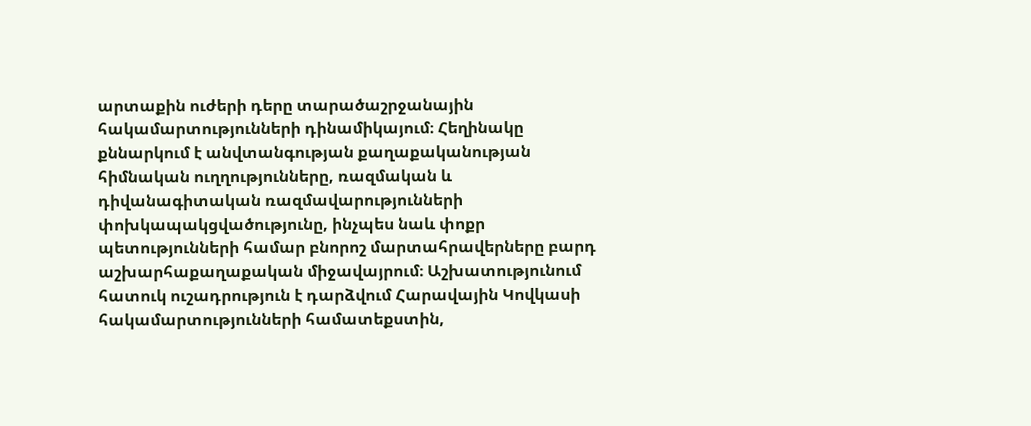արտաքին ուժերի դերը տարածաշրջանային հակամարտությունների դինամիկայում։ Հեղինակը քննարկում է անվտանգության քաղաքականության հիմնական ուղղությունները, ռազմական և դիվանագիտական ռազմավարությունների փոխկապակցվածությունը, ինչպես նաև փոքր պետությունների համար բնորոշ մարտահրավերները բարդ աշխարհաքաղաքական միջավայրում։ Աշխատությունում հատուկ ուշադրություն է դարձվում Հարավային Կովկասի հակամարտությունների համատեքստին,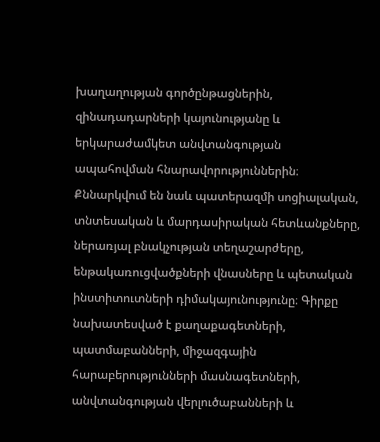խաղաղության գործընթացներին, զինադադարների կայունությանը և երկարաժամկետ անվտանգության ապահովման հնարավորություններին։ Քննարկվում են նաև պատերազմի սոցիալական, տնտեսական և մարդասիրական հետևանքները, ներառյալ բնակչության տեղաշարժերը, ենթակառուցվածքների վնասները և պետական ինստիտուտների դիմակայունությունը։ Գիրքը նախատեսված է քաղաքագետների, պատմաբանների, միջազգային հարաբերությունների մասնագետների, անվտանգության վերլուծաբանների և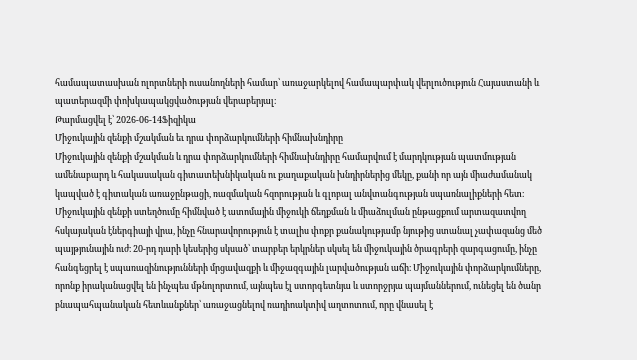համապատասխան ոլորտների ուսանողների համար՝ առաջարկելով համապարփակ վերլուծություն Հայաստանի և պատերազմի փոխկապակցվածության վերաբերյալ։
Թարմացվել է՝ 2026-06-14Ֆիզիկա
Միջուկային զենքի մշակման եւ դրա փորձարկումների հիմնախնդիրը
Միջուկային զենքի մշակման և դրա փորձարկումների հիմնախնդիրը համարվում է մարդկության պատմության ամենաբարդ և հակասական գիտատեխնիկական ու քաղաքական խնդիրներից մեկը, քանի որ այն միաժամանակ կապված է գիտական առաջընթացի, ռազմական հզորության և գլոբալ անվտանգության սպառնալիքների հետ։ Միջուկային զենքի ստեղծումը հիմնված է ատոմային միջուկի ճեղքման և միաձուլման ընթացքում արտազատվող հսկայական էներգիայի վրա, ինչը հնարավորություն է տալիս փոքր քանակությամբ նյութից ստանալ չափազանց մեծ պայթյունային ուժ։ 20-րդ դարի կեսերից սկսած՝ տարբեր երկրներ սկսել են միջուկային ծրագրերի զարգացումը, ինչը հանգեցրել է սպառազինությունների մրցավազքի և միջազգային լարվածության աճի։ Միջուկային փորձարկումները, որոնք իրականացվել են ինչպես մթնոլորտում, այնպես էլ ստորգետնյա և ստորջրյա պայմաններում, ունեցել են ծանր բնապահպանական հետևանքներ՝ առաջացնելով ռադիոակտիվ աղտոտում, որը վնասել է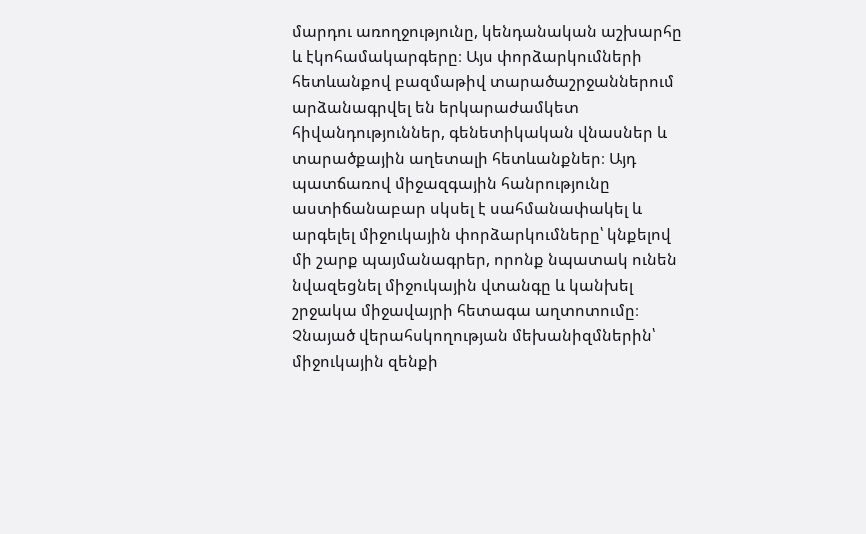մարդու առողջությունը, կենդանական աշխարհը և էկոհամակարգերը։ Այս փորձարկումների հետևանքով բազմաթիվ տարածաշրջաններում արձանագրվել են երկարաժամկետ հիվանդություններ, գենետիկական վնասներ և տարածքային աղետալի հետևանքներ։ Այդ պատճառով միջազգային հանրությունը աստիճանաբար սկսել է սահմանափակել և արգելել միջուկային փորձարկումները՝ կնքելով մի շարք պայմանագրեր, որոնք նպատակ ունեն նվազեցնել միջուկային վտանգը և կանխել շրջակա միջավայրի հետագա աղտոտումը։ Չնայած վերահսկողության մեխանիզմներին՝ միջուկային զենքի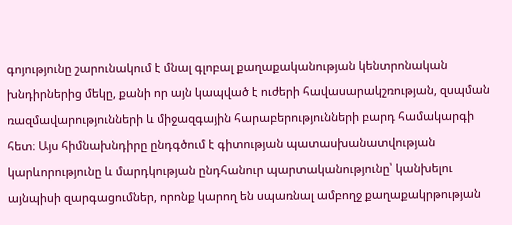գոյությունը շարունակում է մնալ գլոբալ քաղաքականության կենտրոնական խնդիրներից մեկը, քանի որ այն կապված է ուժերի հավասարակշռության, զսպման ռազմավարությունների և միջազգային հարաբերությունների բարդ համակարգի հետ։ Այս հիմնախնդիրը ընդգծում է գիտության պատասխանատվության կարևորությունը և մարդկության ընդհանուր պարտականությունը՝ կանխելու այնպիսի զարգացումներ, որոնք կարող են սպառնալ ամբողջ քաղաքակրթության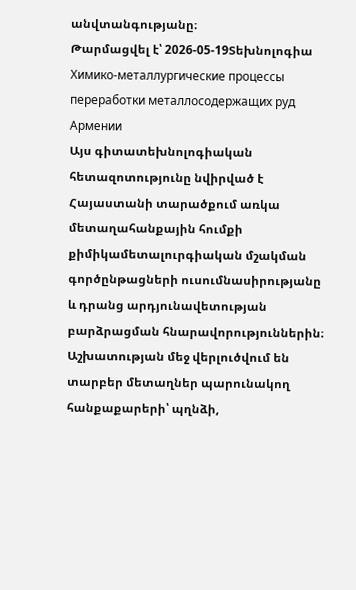անվտանգությանը։
Թարմացվել է՝ 2026-05-19Տեխնոլոգիա
Химико-металлургические процессы переработки металлосодержащих руд Армении
Այս գիտատեխնոլոգիական հետազոտությունը նվիրված է Հայաստանի տարածքում առկա մետաղահանքային հումքի քիմիկամետալուրգիական մշակման գործընթացների ուսումնասիրությանը և դրանց արդյունավետության բարձրացման հնարավորություններին։ Աշխատության մեջ վերլուծվում են տարբեր մետաղներ պարունակող հանքաքարերի՝ պղնձի,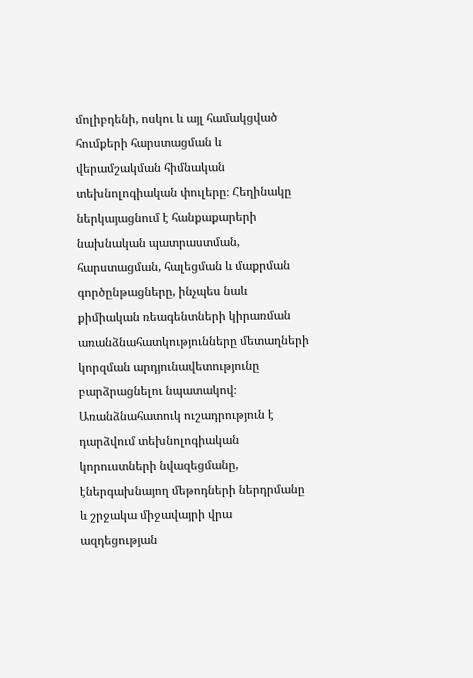մոլիբդենի, ոսկու և այլ համակցված հումքերի հարստացման և վերամշակման հիմնական տեխնոլոգիական փուլերը։ Հեղինակը ներկայացնում է հանքաքարերի նախնական պատրաստման, հարստացման, հալեցման և մաքրման գործընթացները, ինչպես նաև քիմիական ռեագենտների կիրառման առանձնահատկությունները մետաղների կորզման արդյունավետությունը բարձրացնելու նպատակով։ Առանձնահատուկ ուշադրություն է դարձվում տեխնոլոգիական կորուստների նվազեցմանը, էներգախնայող մեթոդների ներդրմանը և շրջակա միջավայրի վրա ազդեցության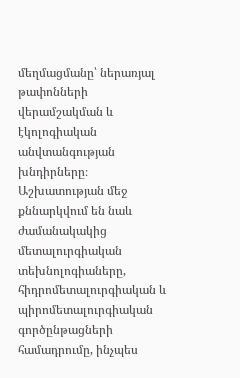մեղմացմանը՝ ներառյալ թափոնների վերամշակման և էկոլոգիական անվտանգության խնդիրները։ Աշխատության մեջ քննարկվում են նաև ժամանակակից մետալուրգիական տեխնոլոգիաները, հիդրոմետալուրգիական և պիրոմետալուրգիական գործընթացների համադրումը, ինչպես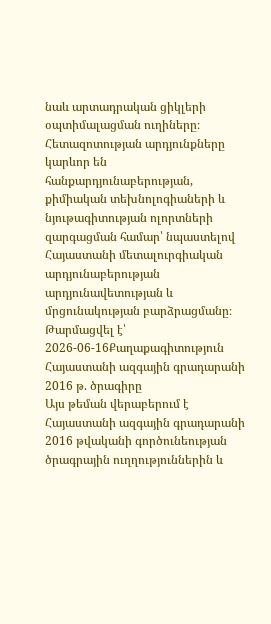նաև արտադրական ցիկլերի օպտիմալացման ուղիները։ Հետազոտության արդյունքները կարևոր են հանքարդյունաբերության, քիմիական տեխնոլոգիաների և նյութագիտության ոլորտների զարգացման համար՝ նպաստելով Հայաստանի մետալուրգիական արդյունաբերության արդյունավետության և մրցունակության բարձրացմանը։
Թարմացվել է՝ 2026-06-16Քաղաքագիտություն
Հայաստանի ազգային գրադարանի 2016 թ. ծրագիրը
Այս թեման վերաբերում է Հայաստանի ազգային գրադարանի 2016 թվականի գործունեության ծրագրային ուղղություններին և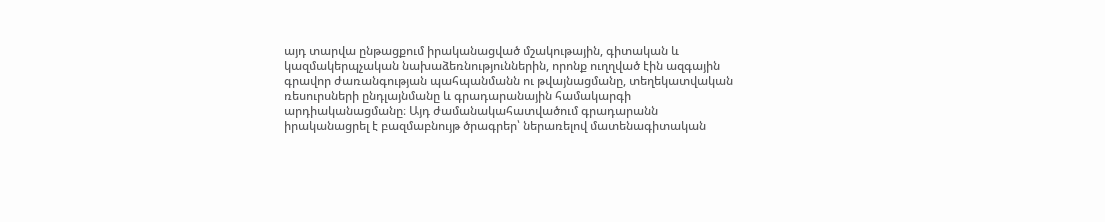այդ տարվա ընթացքում իրականացված մշակութային, գիտական և կազմակերպչական նախաձեռնություններին, որոնք ուղղված էին ազգային գրավոր ժառանգության պահպանմանն ու թվայնացմանը, տեղեկատվական ռեսուրսների ընդլայնմանը և գրադարանային համակարգի արդիականացմանը։ Այդ ժամանակահատվածում գրադարանն իրականացրել է բազմաբնույթ ծրագրեր՝ ներառելով մատենագիտական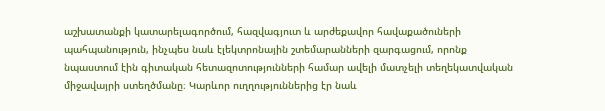աշխատանքի կատարելագործում, հազվագյուտ և արժեքավոր հավաքածուների պահպանություն, ինչպես նաև էլեկտրոնային շտեմարանների զարգացում, որոնք նպաստում էին գիտական հետազոտությունների համար ավելի մատչելի տեղեկատվական միջավայրի ստեղծմանը։ Կարևոր ուղղություններից էր նաև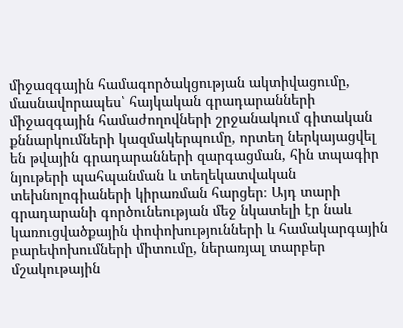միջազգային համագործակցության ակտիվացումը, մասնավորապես՝ հայկական գրադարանների միջազգային համաժողովների շրջանակում գիտական քննարկումների կազմակերպումը, որտեղ ներկայացվել են թվային գրադարանների զարգացման, հին տպագիր նյութերի պահպանման և տեղեկատվական տեխնոլոգիաների կիրառման հարցեր։ Այդ տարի գրադարանի գործունեության մեջ նկատելի էր նաև կառուցվածքային փոփոխությունների և համակարգային բարեփոխումների միտումը, ներառյալ տարբեր մշակութային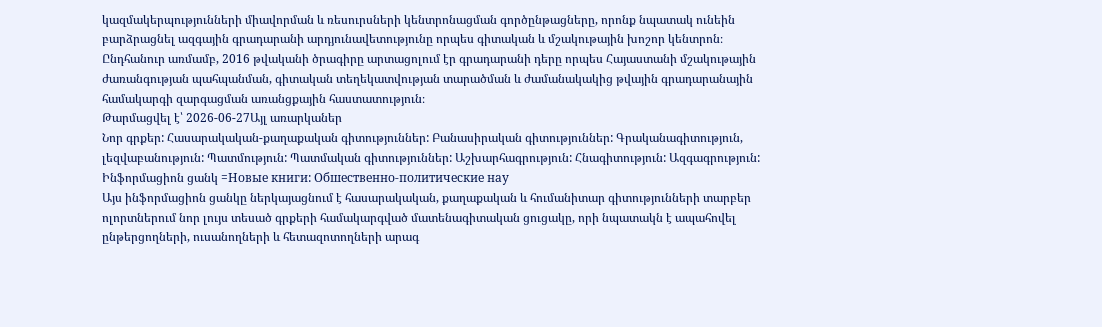կազմակերպությունների միավորման և ռեսուրսների կենտրոնացման գործընթացները, որոնք նպատակ ունեին բարձրացնել ազգային գրադարանի արդյունավետությունը որպես գիտական և մշակութային խոշոր կենտրոն։ Ընդհանուր առմամբ, 2016 թվականի ծրագիրը արտացոլում էր գրադարանի դերը որպես Հայաստանի մշակութային ժառանգության պահպանման, գիտական տեղեկատվության տարածման և ժամանակակից թվային գրադարանային համակարգի զարգացման առանցքային հաստատություն։
Թարմացվել է՝ 2026-06-27Այլ առարկաներ
Նոր գրքեր: Հասարակական-քաղաքական գիտություններ: Բանասիրական գիտություններ: Գրականագիտություն, լեզվաբանություն: Պատմություն: Պատմական գիտություններ: Աշխարհագրություն: Հնագիտություն: Ազգագրություն: Ինֆորմացիոն ցանկ =Новые книги: Обшественно-политические нау
Այս ինֆորմացիոն ցանկը ներկայացնում է հասարակական, քաղաքական և հումանիտար գիտությունների տարբեր ոլորտներում նոր լույս տեսած գրքերի համակարգված մատենագիտական ցուցակը, որի նպատակն է ապահովել ընթերցողների, ուսանողների և հետազոտողների արագ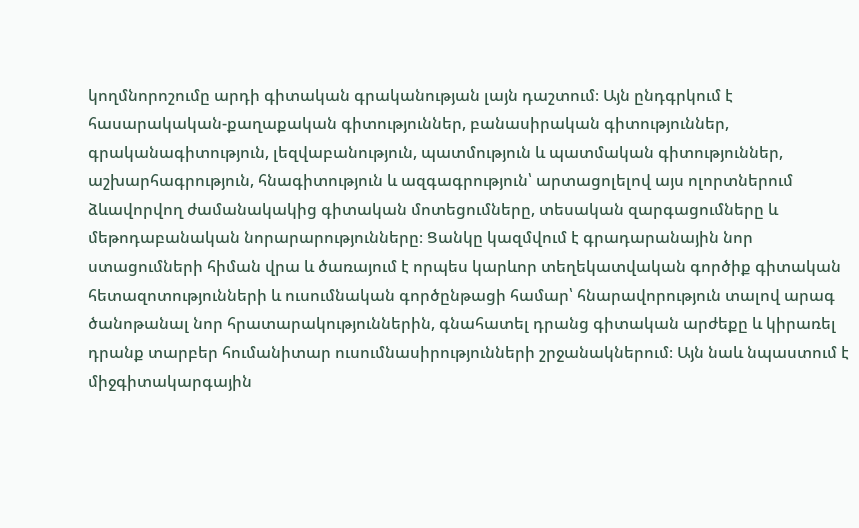կողմնորոշումը արդի գիտական գրականության լայն դաշտում։ Այն ընդգրկում է հասարակական-քաղաքական գիտություններ, բանասիրական գիտություններ, գրականագիտություն, լեզվաբանություն, պատմություն և պատմական գիտություններ, աշխարհագրություն, հնագիտություն և ազգագրություն՝ արտացոլելով այս ոլորտներում ձևավորվող ժամանակակից գիտական մոտեցումները, տեսական զարգացումները և մեթոդաբանական նորարարությունները։ Ցանկը կազմվում է գրադարանային նոր ստացումների հիման վրա և ծառայում է որպես կարևոր տեղեկատվական գործիք գիտական հետազոտությունների և ուսումնական գործընթացի համար՝ հնարավորություն տալով արագ ծանոթանալ նոր հրատարակություններին, գնահատել դրանց գիտական արժեքը և կիրառել դրանք տարբեր հումանիտար ուսումնասիրությունների շրջանակներում։ Այն նաև նպաստում է միջգիտակարգային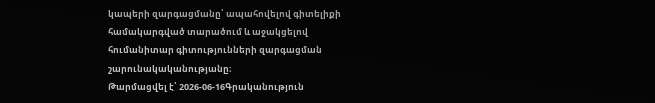կապերի զարգացմանը՝ ապահովելով գիտելիքի համակարգված տարածում և աջակցելով հումանիտար գիտությունների զարգացման շարունակականությանը։
Թարմացվել է՝ 2026-06-16Գրականություն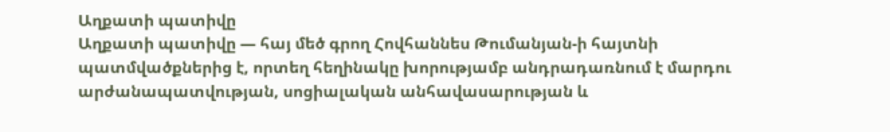Աղքատի պատիվը
Աղքատի պատիվը — հայ մեծ գրող Հովհաննես Թումանյան-ի հայտնի պատմվածքներից է, որտեղ հեղինակը խորությամբ անդրադառնում է մարդու արժանապատվության, սոցիալական անհավասարության և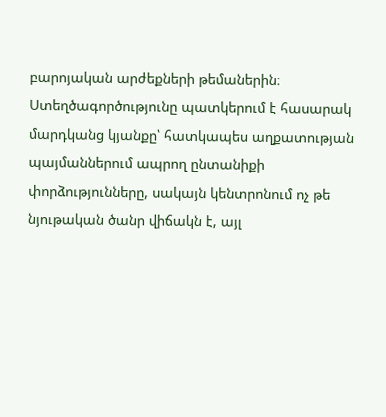բարոյական արժեքների թեմաներին։ Ստեղծագործությունը պատկերում է հասարակ մարդկանց կյանքը՝ հատկապես աղքատության պայմաններում ապրող ընտանիքի փորձությունները, սակայն կենտրոնում ոչ թե նյութական ծանր վիճակն է, այլ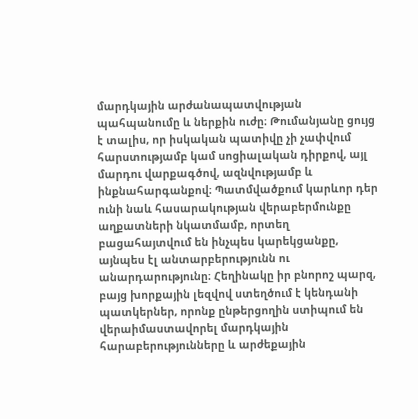մարդկային արժանապատվության պահպանումը և ներքին ուժը։ Թումանյանը ցույց է տալիս, որ իսկական պատիվը չի չափվում հարստությամբ կամ սոցիալական դիրքով, այլ մարդու վարքագծով, ազնվությամբ և ինքնահարգանքով։ Պատմվածքում կարևոր դեր ունի նաև հասարակության վերաբերմունքը աղքատների նկատմամբ, որտեղ բացահայտվում են ինչպես կարեկցանքը, այնպես էլ անտարբերությունն ու անարդարությունը։ Հեղինակը իր բնորոշ պարզ, բայց խորքային լեզվով ստեղծում է կենդանի պատկերներ, որոնք ընթերցողին ստիպում են վերաիմաստավորել մարդկային հարաբերությունները և արժեքային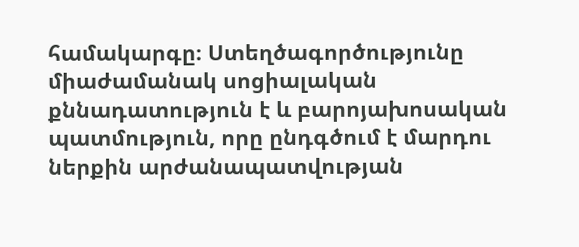համակարգը։ Ստեղծագործությունը միաժամանակ սոցիալական քննադատություն է և բարոյախոսական պատմություն, որը ընդգծում է մարդու ներքին արժանապատվության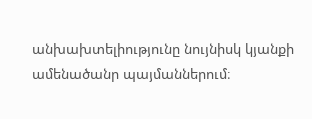անխախտելիությունը նույնիսկ կյանքի ամենածանր պայմաններում։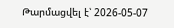Թարմացվել է՝ 2026-05-07